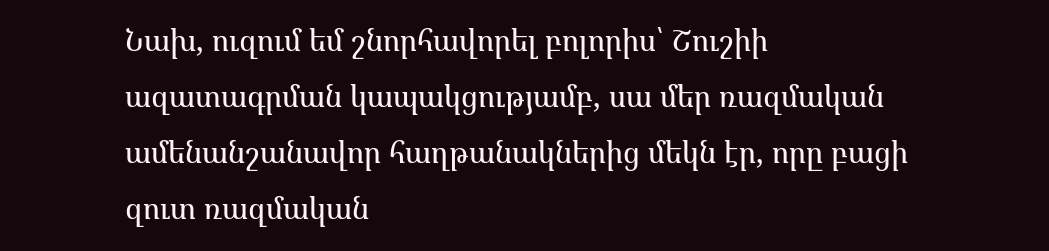Նախ, ուզում եմ շնորհավորել բոլորիս՝ Շուշիի ազատագրման կապակցությամբ, սա մեր ռազմական ամենանշանավոր հաղթանակներից մեկն էր, որը բացի զուտ ռազմական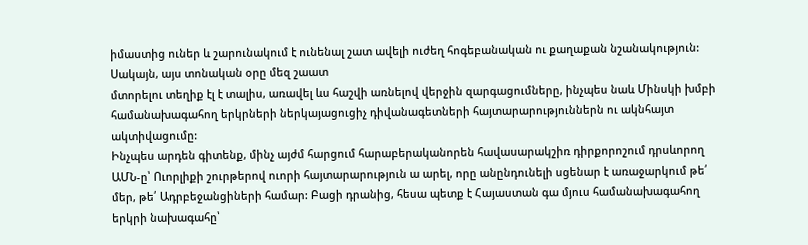իմաստից ուներ և շարունակում է ունենալ շատ ավելի ուժեղ հոգեբանական ու քաղաքան նշանակություն:
Սակայն, այս տոնական օրը մեզ շաատ
մտորելու տեղիք էլ է տալիս, առավել ևս հաշվի առնելով վերջին զարգացումները, ինչպես նաև Մինսկի խմբի համանախագահող երկրների ներկայացուցիչ դիվանագետների հայտարարություններն ու ակնհայտ ակտիվացումը:
Ինչպես արդեն գիտենք, մինչ այժմ հարցում հարաբերականորեն հավասարակշիռ դիրքորոշում դրսևորող ԱՄՆ-ը՝ Ուորլիքի շուրթերով ուորի հայտարարություն ա արել, որը անընդունելի սցենար է առաջարկում թե՛ մեր, թե՛ Ադրբեջանցիների համար: Բացի դրանից, հեսա պետք է Հայաստան գա մյուս համանախագահող երկրի նախագահը՝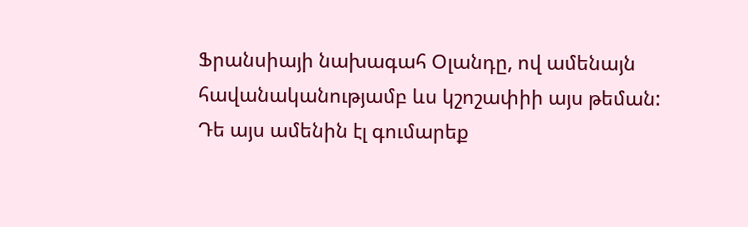Ֆրանսիայի նախագահ Օլանդը, ով ամենայն հավանականությամբ ևս կշոշափիի այս թեման:
Դե այս ամենին էլ գումարեք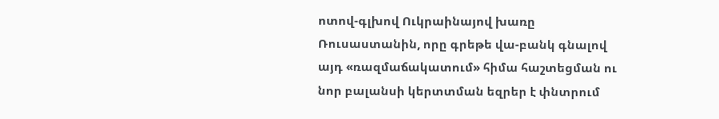ոտով-գլխով Ուկրաինայով խառը Ռուսաստանին, որը գրեթե վա-բանկ գնալով այդ «ռազմաճակատում» հիմա հաշտեցման ու նոր բալանսի կերտտման եզրեր է փնտրում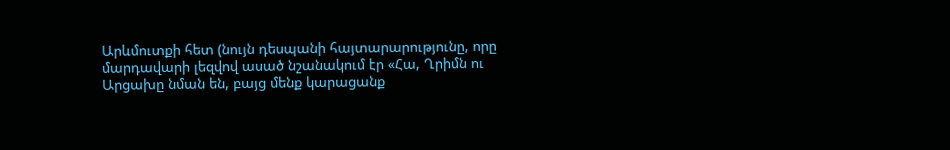Արևմուտքի հետ (նույն դեսպանի հայտարարությունը, որը մարդավարի լեզվով ասած նշանակում էր «Հա, Ղրիմն ու Արցախը նման են, բայց մենք կարացանք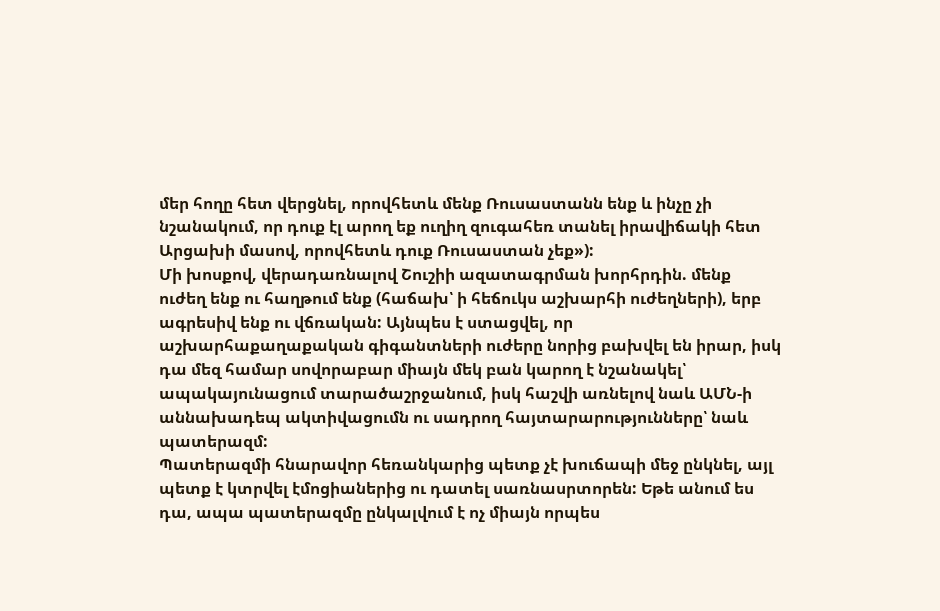մեր հողը հետ վերցնել, որովհետև մենք Ռուսաստանն ենք և ինչը չի նշանակում, որ դուք էլ արող եք ուղիղ զուգահեռ տանել իրավիճակի հետ Արցախի մասով, որովհետև դուք Ռուսաստան չեք»):
Մի խոսքով, վերադառնալով Շուշիի ազատագրման խորհրդին. մենք ուժեղ ենք ու հաղթում ենք (հաճախ՝ ի հեճուկս աշխարհի ուժեղների), երբ ագրեսիվ ենք ու վճռական: Այնպես է ստացվել, որ աշխարհաքաղաքական գիգանտների ուժերը նորից բախվել են իրար, իսկ դա մեզ համար սովորաբար միայն մեկ բան կարող է նշանակել՝ ապակայունացում տարածաշրջանում, իսկ հաշվի առնելով նաև ԱՄՆ-ի աննախադեպ ակտիվացումն ու սադրող հայտարարությունները՝ նաև պատերազմ:
Պատերազմի հնարավոր հեռանկարից պետք չէ խուճապի մեջ ընկնել, այլ պետք է կտրվել էմոցիաներից ու դատել սառնասրտորեն: Եթե անում ես դա, ապա պատերազմը ընկալվում է ոչ միայն որպես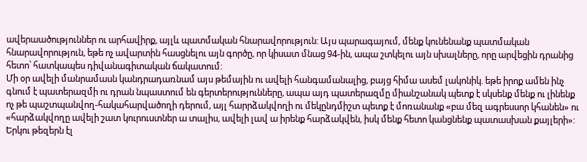ավերաածություններ ու արհավիրք, այլև պատմական հնարավորություն: Այս պարագայում, մենք կունենանք պատմական հնարավորություն, եթե ոչ ավարտին հասցնելու այն գործը, որ կիսատ մնաց 94-ին, ապա շտկելու այն սխալները, որը արվեցին դրանից հետո՝ հատկապես դիվանագիտական ճակատում:
Մի օր ավելի մանրամասն կանդրադառնամ այս թեմային ու ավելի հանգամանալից, բայց հիմա ասեմ լակոնիկ. եթե իրոք ամեն ինչ գնում է պատերազմի ու դրան նպաստում են գերտերությունները, ապա այդ պատերազմը միանշանակ պետք է սկսենք մենք ու լինենք ոչ թե պաշտպանվող-հակահարվածողի դերում, այլ հարրձակվողի ու մեկընդմիշտ պետք է մոռանանք «բա մեզ ագրեսսոր կհանեն» ու «հարձակվողը ավելի շատ կուրուստներ ա տալիս, ավելի լավ ա իրենք հարձակվեն, իսկ մենք հետո կանցնենք պատասխան քայլերի»: Երկու թեզերն էլ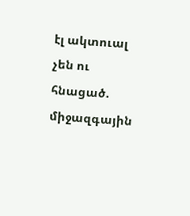էլ ակտուալ չեն ու հնացած. միջազգային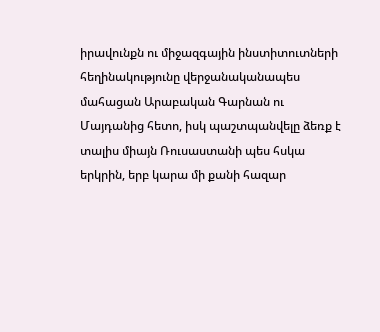իրավունքն ու միջազգային ինստիտուտների հեղինակությունը վերջանականապես մահացան Արաբական Գարնան ու Մայդանից հետո, իսկ պաշտպանվելը ձեռք է տալիս միայն Ռուսաստանի պես հսկա երկրին, երբ կարա մի քանի հազար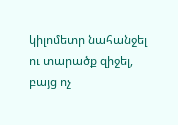կիլոմետր նահանջել ու տարածք զիջել, բայց ոչ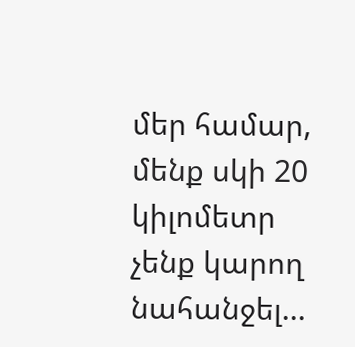մեր համար, մենք սկի 20 կիլոմետր չենք կարող նահանջել...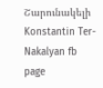Շարունակելի
Konstantin Ter-Nakalyan fb page